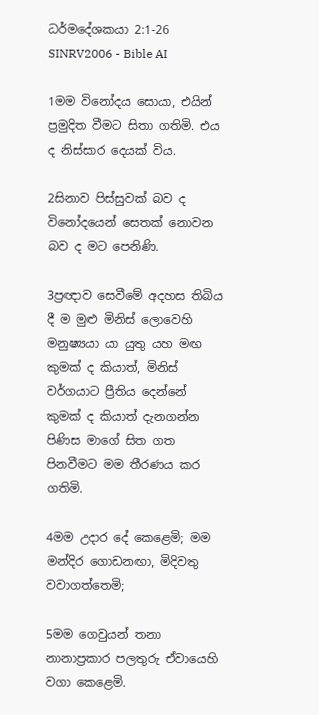ධර්මදේශකයා 2:1-26 SINRV2006 - Bible AI

1මම විනෝදය සොයා, එයින් ප්‍රමුදිත වීමට සිතා ගතිමි. එය ද නිස්සාර දෙයක් විය.

2සිනාව පිස්සුවක් බව ද විනෝදයෙන් සෙතක් නොවන බව ද මට පෙනිණි.

3ප්‍රඥාව සෙවීමේ අදහස තිබිය දී ම මුළු මිනිස් ලොවෙහි මනුෂ්‍යයා යා යුතු යහ මඟ කුමක් ද කියාත්, මිනිස් වර්ගයාට ප්‍රීතිය දෙන්නේ කුමක් ද කියාත් දැනගන්න පිණිස මාගේ සිත ගත පිනවීමට මම තීරණය කර ගතිමි.

4මම උදාර දේ කෙළෙමි; මම මන්දිර ගොඩනඟා, මිදිවතු වවාගත්තෙමි;

5මම ගෙවුයන් තනා නානාප්‍රකාර පලතුරු ඒවායෙහි වගා කෙළෙමි.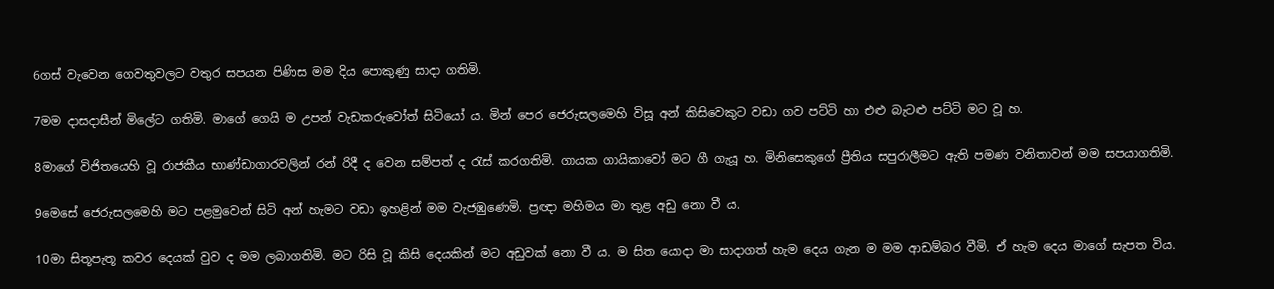6ගස් වැවෙන ගෙවතුවලට වතුර සපයන පිණිස මම දිය පොකුණු සාදා ගතිමි.

7මම දාසදාසීන් මිලේට ගතිමි. මාගේ ගෙයි ම උපන් වැඩකරුවෝත් සිටියෝ ය. මින් පෙර ජෙරුසලමෙහි විසූ අන් කිසිවෙකුට වඩා ගව පට්ටි හා එළු බැටළු පට්ටි මට වූ හ.

8මාගේ විජිතයෙහි වූ රාජකීය භාණ්ඩාගාරවලින් රන් රිදී ද වෙන සම්පත් ද රැස් කරගතිමි. ගායක ගායිකාවෝ මට ගී ගැයූ හ. මිනිසෙකුගේ ප්‍රීතිය සපුරාලීමට ඇති පමණ වනිතාවන් මම සපයාගතිමි.

9මෙසේ ජෙරුසලමෙහි මට පළමුවෙන් සිටි අන් හැමට වඩා ඉහළින් මම වැජඹුණෙමි. ප්‍රඥා මහිමය මා තුළ අඩු නො වී ය.

10මා සිතූපැතූ කවර දෙයක් වුව ද මම ලබාගතිමි. මට රිසි වූ කිසි දෙයකින් මට අඩුවක් නො වී ය. ම සිත යොදා මා සාදාගත් හැම දෙය ගැන ම මම ආඩම්බර වීමි. ඒ හැම දෙය මාගේ සැපත විය.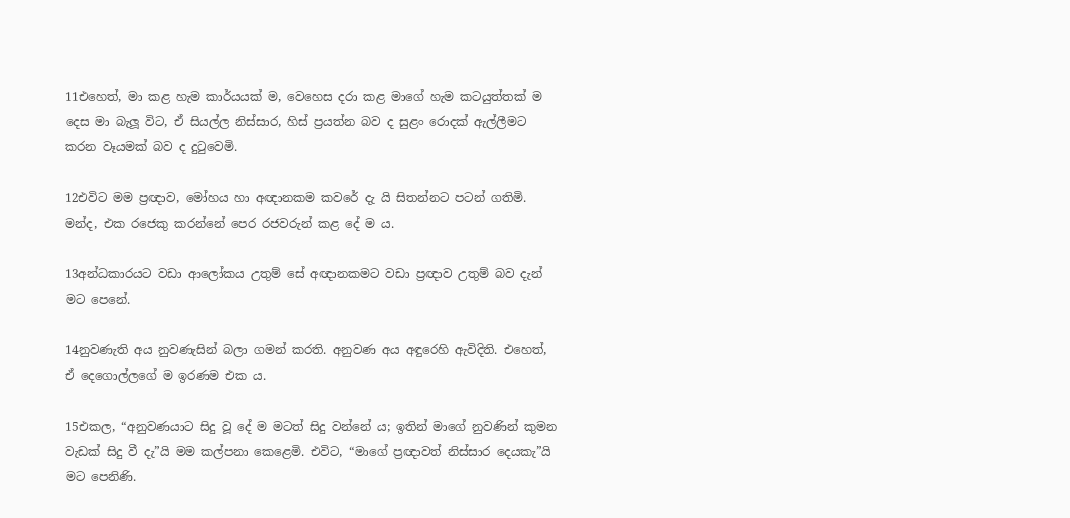11එහෙත්, මා කළ හැම කාර්යයක් ම, වෙහෙස දරා කළ මාගේ හැම කටයුත්තක් ම දෙස මා බැලූ විට, ඒ සියල්ල නිස්සාර, හිස් ප්‍රයත්න බව ද සුළං රොදක් ඇල්ලීමට කරන වෑයමක් බව ද දුටුවෙමි.

12එවිට මම ප්‍රඥාව, මෝහය හා අඥානකම කවරේ දැ යි සිතන්නට පටන් ගතිමි. මන්ද, එක රජෙකු කරන්නේ පෙර රජවරුන් කළ දේ ම ය.

13අන්ධකාරයට වඩා ආලෝකය උතුම් සේ අඥානකමට වඩා ප්‍රඥාව උතුම් බව දැන් මට පෙනේ.

14නුවණැති අය නුවණැසින් බලා ගමන් කරති. අනුවණ අය අඳුරෙහි ඇවිදිති. එහෙත්, ඒ දෙගොල්ලගේ ම ඉරණම එක ය.

15එකල, “අනුවණයාට සිදු වූ දේ ම මටත් සිදු වන්නේ ය; ඉතින් මාගේ නුවණින් කුමන වැඩක් සිදු වී දැ”යි මම කල්පනා කෙළෙමි. එවිට, “මාගේ ප්‍රඥාවත් නිස්සාර දෙයකැ”යි මට පෙනිණි.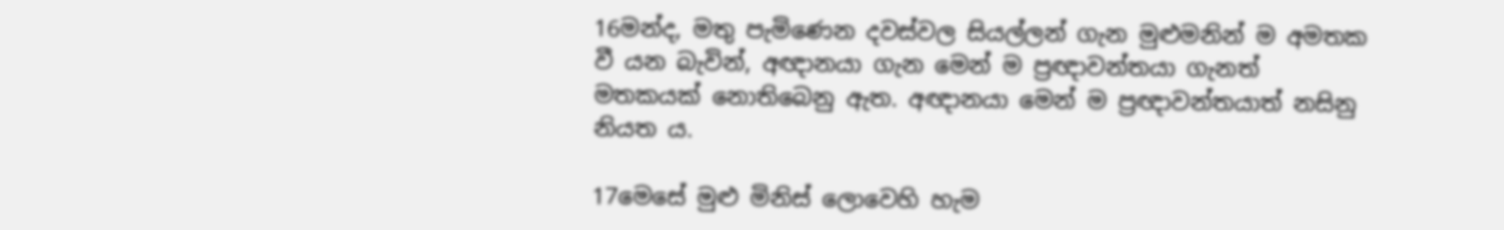16මන්ද, මතු පැමිණෙන දවස්වල සියල්ලන් ගැන මුළුමනින් ම අමතක වී යන බැවින්, අඥානයා ගැන මෙන් ම ප්‍රඥාවන්තයා ගැනත් මතකයක් නොතිබෙනු ඇත. අඥානයා මෙන් ම ප්‍රඥාවන්තයාත් නසිනු නියත ය.

17මෙසේ මුළු මිනිස් ලොවෙහි හැම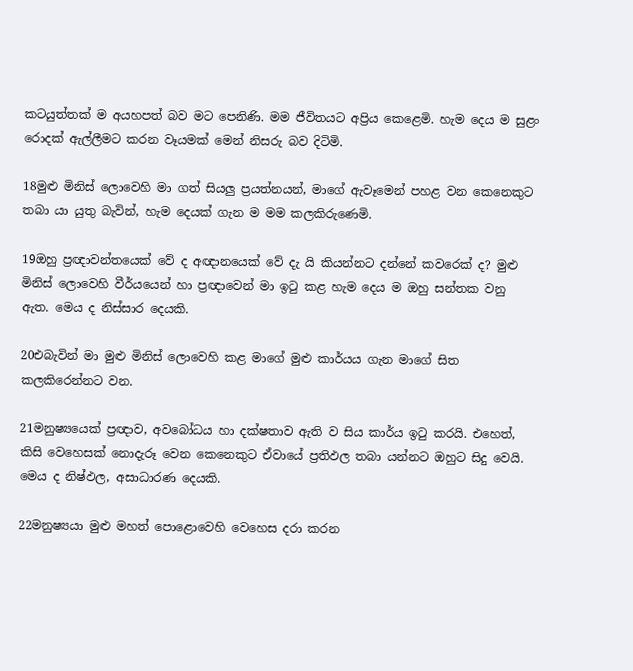කටයුත්තක් ම අයහපත් බව මට පෙනිණි. මම ජීවිතයට අප්‍රිය කෙළෙමි. හැම දෙය ම සුළං රොදක් ඇල්ලීමට කරන වෑයමක් මෙන් නිසරු බව දිටිමි.

18මුළු මිනිස් ලොවෙහි මා ගත් සියලු ප්‍රයත්නයන්, මාගේ ඇවෑමෙන් පහළ වන කෙනෙකුට තබා යා යුතු බැවින්, හැම දෙයක් ගැන ම මම කලකිරුණෙමි.

19ඔහු ප්‍රඥාවන්තයෙක් වේ ද අඥානයෙක් වේ දැ යි කියන්නට දන්නේ කවරෙක් ද? මුළු මිනිස් ලොවෙහි වීර්යයෙන් හා ප්‍රඥාවෙන් මා ඉටු කළ හැම දෙය ම ඔහු සන්තක වනු ඇත. මෙය ද නිස්සාර දෙයකි.

20එබැවින් මා මුළු මිනිස් ලොවෙහි කළ මාගේ මුළු කාර්යය ගැන මාගේ සිත කලකිරෙන්නට වන.

21මනුෂ්‍යයෙක් ප්‍රඥාව, අවබෝධය හා දක්ෂතාව ඇති ව සිය කාර්ය ඉටු කරයි. එහෙත්, කිසි වෙහෙසක් නොදැරූ වෙන කෙනෙකුට ඒවායේ ප්‍රතිඵල තබා යන්නට ඔහුට සිදු වෙයි. මෙය ද නිෂ්ඵල, අසාධාරණ දෙයකි.

22මනුෂ්‍යයා මුළු මහත් පොළොවෙහි වෙහෙස දරා කරන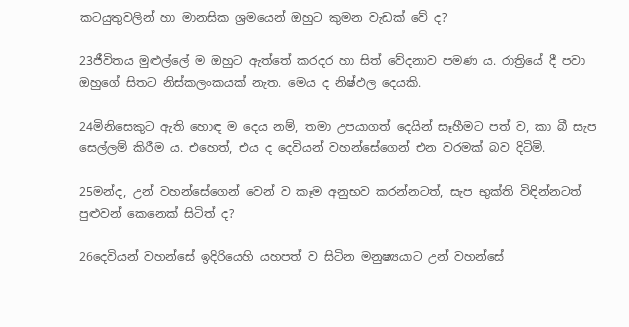කටයුතුවලින් හා මානසික ශ්‍රමයෙන් ඔහුට කුමන වැඩක් වේ ද?

23ජීවිතය මුළුල්ලේ ම ඔහුට ඇත්තේ කරදර හා සිත් වේදනාව පමණ ය. රාත්‍රියේ දී පවා ඔහුගේ සිතට නිස්කලංකයක් නැත. මෙය ද නිෂ්ඵල දෙයකි.

24මිනිසෙකුට ඇති හොඳ ම දෙය නම්, තමා උපයාගත් දෙයින් සෑහීමට පත් ව, කා බී සැප සෙල්ලම් කිරීම ය. එහෙත්, එය ද දෙවියන් වහන්සේගෙන් එන වරමක් බව දිටිමි.

25මන්ද, උන් වහන්සේගෙන් වෙන් ව කෑම අනුභව කරන්නටත්, සැප භුක්ති විඳින්නටත් පුළුවන් කෙනෙක් සිටිත් ද?

26දෙවියන් වහන්සේ ඉදිරියෙහි යහපත් ව සිටින මනුෂ්‍යයාට උන් වහන්සේ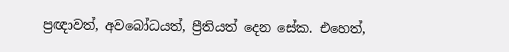ප්‍රඥාවත්, අවබෝධයත්, ප්‍රීතියත් දෙන සේක. එහෙත්,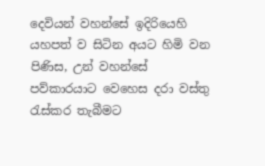දෙවියන් වහන්සේ ඉදිරියෙහි යහපත් ව සිටින අයට හිමි වන පිණිස, උන් වහන්සේ පව්කාරයාට වෙහෙස දරා වස්තු රැස්කර තැබීමට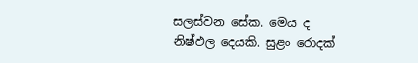සලස්වන සේක. මෙය ද නිෂ්ඵල දෙයකි. සුළං රොදක්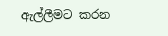ඇල්ලීමට කරන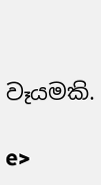වෑයමකි.

e>